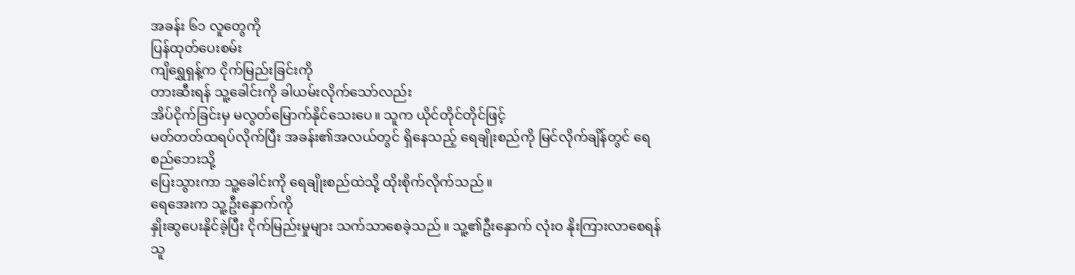အခန်း ၆၁ လူတွေကို
ပြန်ထုတ်ပေးစမ်း
ကျိရွှေရှန့်က ငိုက်မြည်းခြင်းကို
တားဆီးရန် သူ့ခေါင်းကို ခါယမ်းလိုက်သော်လည်း
အိပ်ငိုက်ခြင်းမှ မလွတ်မြောက်နိုင်သေးပေ။ သူက ယိုင်တိုင်တိုင်ဖြင့်
မတ်တတ်ထရပ်လိုက်ပြီး အခန်း၏အလယ်တွင် ရှိနေသည့် ရေချိုးစည်ကို မြင်လိုက်ချိန်တွင် ရေစည်ဘေးသို့
ပြေးသွားကာ သူ့ခေါင်းကို ရေချိုးစည်ထဲသို့ ထိုးစိုက်လိုက်သည်။
ရေအေးက သူ့ဦးနှောက်ကို
နှိုးဆွပေးနိုင်ခဲ့ပြီး ငိုက်မြည်းမှုများ သက်သာစေခဲ့သည်။ သူ့၏ဦးနှောက် လုံးဝ နိုးကြားလာစေရန်
သူ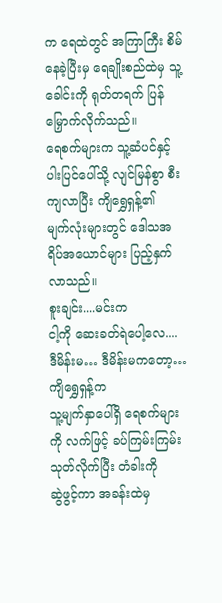က ရေထဲတွင် အကြာကြီး စိမ်နေခဲ့ပြီးမှ ရေချိုးစည်ထဲမှ သူ့ခေါင်းကို ရုတ်တရက် ပြန်မြှောက်လိုက်သည်။
ရေစက်များက သူ့ဆံပင်နှင့် ပါးပြင်ပေါ်သို့ လျင်မြန်စွာ စီးကျလာပြီး ကျိရွှေရှန့်၏
မျက်လုံးများတွင် ဒေါသအရိပ်အယောင်များ ပြည့်နှက်လာသည်။
စူးချင်း....မင်းက
ငါ့ကို ဆေးခတ်ရဲပေါ့လေ.... ဒီမိန်းမ… ဒီမိန်းမကတော့…
ကျိရွှေရှန့်က
သူ့မျက်နှာပေါ်ရှိ ရေစက်များကို လက်ဖြင့် ခပ်ကြမ်းကြမ်း သုတ်လိုက်ပြီး တံခါးကို
ဆွဲဖွင့်ကာ အခန်းထဲမှ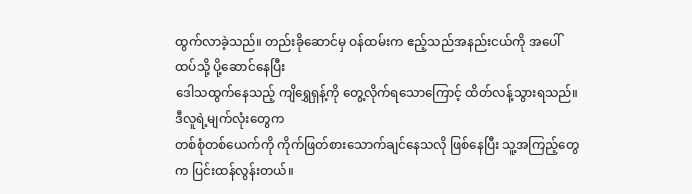ထွက်လာခဲ့သည်။ တည်းခိုဆောင်မှ ဝန်ထမ်းက ဧည့်သည်အနည်းငယ်ကို အပေါ်ထပ်သို့ ပို့ဆောင်နေပြီး
ဒေါသထွက်နေသည့် ကျိရွှေရှန့်ကို တွေ့လိုက်ရသောကြောင့် ထိတ်လန့်သွားရသည်။
ဒီလူရဲ့မျက်လုံးတွေက
တစ်စုံတစ်ယေက်ကို ကိုက်ဖြတ်စားသောက်ချင်နေသလို ဖြစ်နေပြီး သူ့အကြည့်တွေက ပြင်းထန်လွန်းတယ်။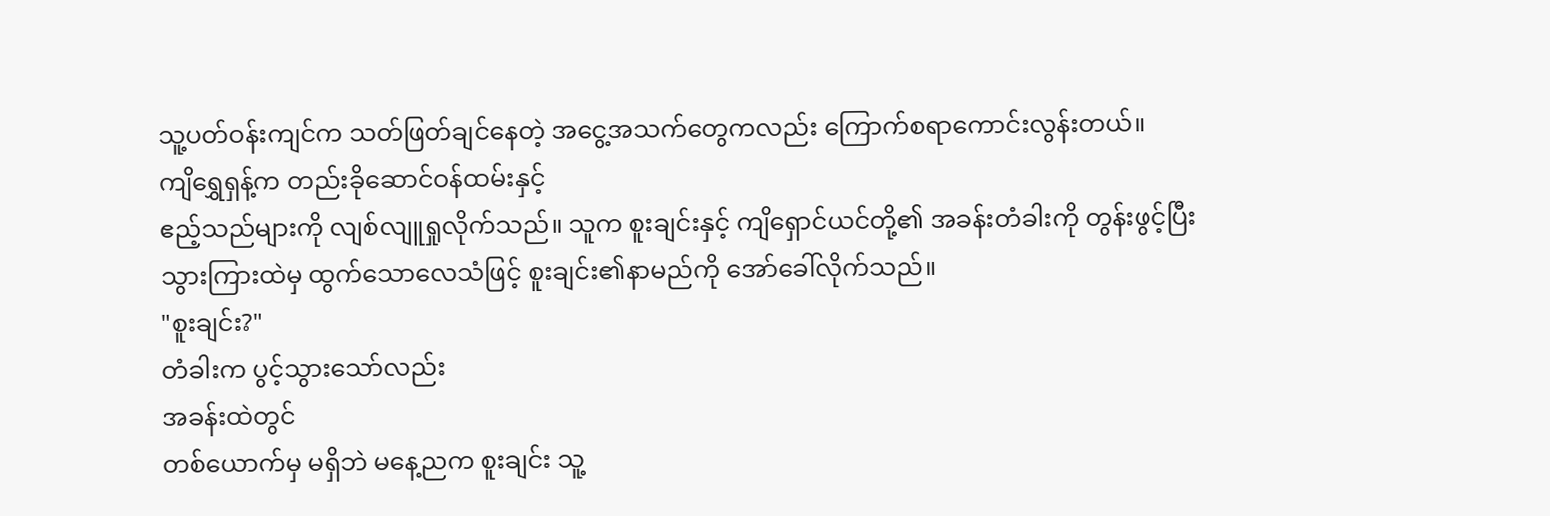သူ့ပတ်ဝန်းကျင်က သတ်ဖြတ်ချင်နေတဲ့ အငွေ့အသက်တွေကလည်း ကြောက်စရာကောင်းလွန်းတယ်။
ကျိရွှေရှန့်က တည်းခိုဆောင်ဝန်ထမ်းနှင့်
ဧည့်သည်များကို လျစ်လျူရှုလိုက်သည်။ သူက စူးချင်းနှင့် ကျိရှောင်ယင်တို့၏ အခန်းတံခါးကို တွန်းဖွင့်ပြီး
သွားကြားထဲမှ ထွက်သောလေသံဖြင့် စူးချင်း၏နာမည်ကို အော်ခေါ်လိုက်သည်။
"စူးချင်း?"
တံခါးက ပွင့်သွားသော်လည်း
အခန်းထဲတွင်
တစ်ယောက်မှ မရှိဘဲ မနေ့ညက စူးချင်း သူ့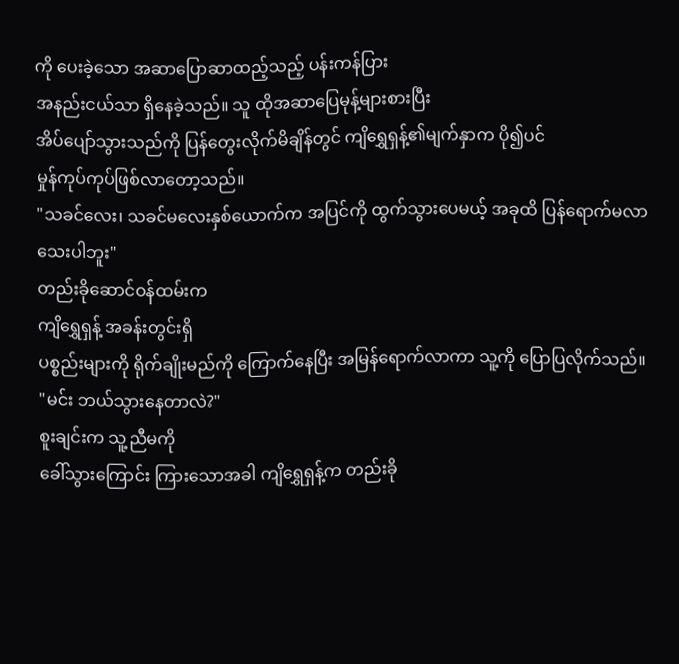ကို ပေးခဲ့သော အဆာပြောဆာထည့်သည့် ပန်းကန်ပြား
အနည်းငယ်သာ ရှိနေခဲ့သည်။ သူ ထိုအဆာပြေမုန့်များစားပြီး
အိပ်ပျော်သွားသည်ကို ပြန်တွေးလိုက်မိချိန်တွင် ကျိရွှေရှန့်၏မျက်နှာက ပို၍ပင်
မှုန်ကုပ်ကုပ်ဖြစ်လာတော့သည်။
"သခင်လေး၊ သခင်မလေးနှစ်ယောက်က အပြင်ကို ထွက်သွားပေမယ့် အခုထိ ပြန်ရောက်မလာသေးပါဘူး"
တည်းခိုဆောင်ဝန်ထမ်းက
ကျိရွှေရှန့် အခန်းတွင်းရှိ
ပစ္စည်းများကို ရိုက်ချိုးမည်ကို ကြောက်နေပြီး အမြန်ရောက်လာကာ သူ့ကို ပြောပြလိုက်သည်။
"မင်း ဘယ်သွားနေတာလဲ?"
စူးချင်းက သူ့ညီမကို
ခေါ်သွားကြောင်း ကြားသောအခါ ကျိရွှေရှန့်က တည်းခို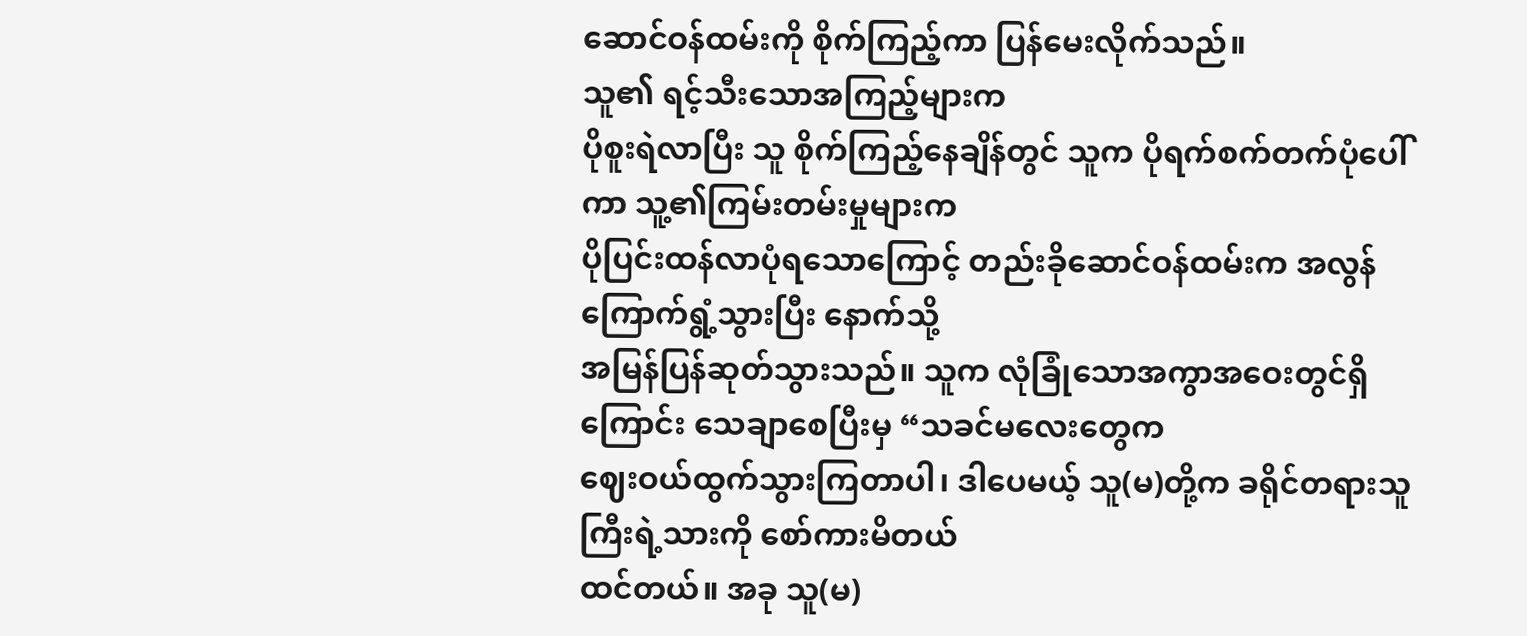ဆောင်ဝန်ထမ်းကို စိုက်ကြည့်ကာ ပြန်မေးလိုက်သည်။
သူ၏ ရင့်သီးသောအကြည့်များက
ပိုစူးရဲလာပြီး သူ စိုက်ကြည့်နေချိန်တွင် သူက ပိုရက်စက်တက်ပုံပေါ်ကာ သူ့၏ကြမ်းတမ်းမှုများက
ပိုပြင်းထန်လာပုံရသောကြောင့် တည်းခိုဆောင်ဝန်ထမ်းက အလွန်ကြောက်ရွံ့သွားပြီး နောက်သို့
အမြန်ပြန်ဆုတ်သွားသည်။ သူက လုံခြုံသောအကွာအဝေးတွင်ရှိကြောင်း သေချာစေပြီးမှ “သခင်မလေးတွေက
ဈေးဝယ်ထွက်သွားကြတာပါ၊ ဒါပေမယ့် သူ(မ)တို့က ခရိုင်တရားသူကြီးရဲ့သားကို စော်ကားမိတယ်
ထင်တယ်။ အခု သူ(မ)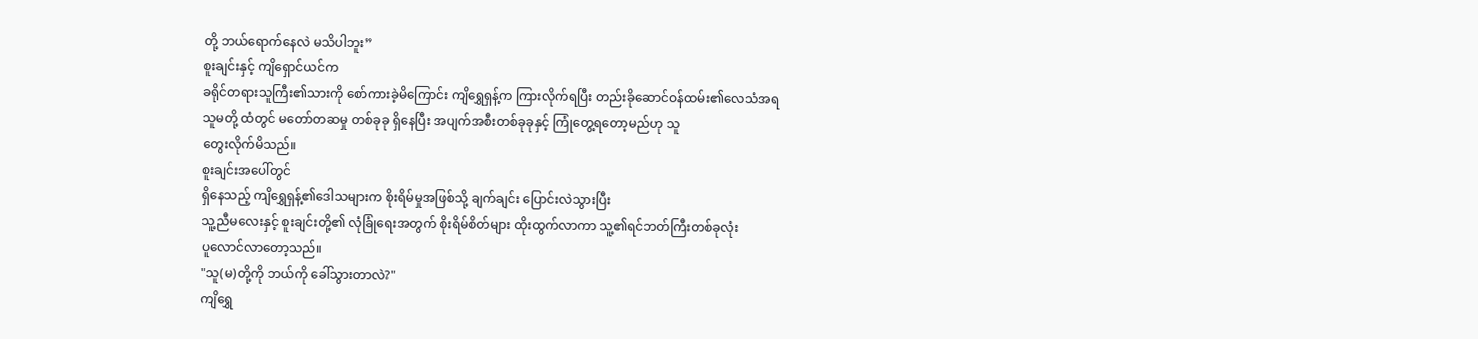တို့ ဘယ်ရောက်နေလဲ မသိပါဘူး”
စူးချင်းနှင့် ကျိရှောင်ယင်က
ခရိုင်တရားသူကြီး၏သားကို စော်ကားခဲ့မိကြောင်း ကျိရွှေရှန့်က ကြားလိုက်ရပြီး တည်းခိုဆောင်ဝန်ထမ်း၏လေသံအရ
သူမတို့ ထံတွင် မတော်တဆမှု တစ်ခုခု ရှိနေပြီး အပျက်အစီးတစ်ခုခုနှင့် ကြုံတွေ့ရတော့မည်ဟု သူ
တွေးလိုက်မိသည်။
စူးချင်းအပေါ်တွင်
ရှိနေသည့် ကျိရွှေရှန့်၏ဒေါသများက စိုးရိမ်မှုအဖြစ်သို့ ချက်ချင်း ပြောင်းလဲသွားပြီး
သူ့ညီမလေးနှင့် စူးချင်းတို့၏ လုံခြုံရေးအတွက် စိုးရိမ်စိတ်များ ထိုးထွက်လာကာ သူ့၏ရင်ဘတ်ကြီးတစ်ခုလုံး
ပူလောင်လာတော့သည်။
"သူ(မ)တို့ကို ဘယ်ကို ခေါ်သွားတာလဲ?"
ကျိရွှေ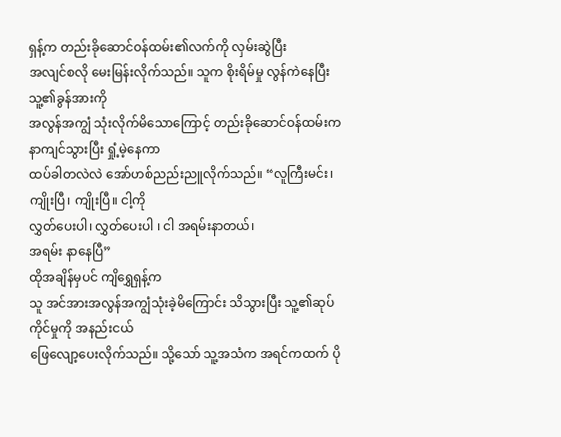ရှန့်က တည်းခိုဆောင်ဝန်ထမ်း၏လက်ကို လှမ်းဆွဲပြီး
အလျင်စလို မေးမြန်းလိုက်သည်။ သူက စိုးရိမ်မှု လွန်ကဲနေပြီး သူ့၏ခွန်အားကို
အလွန်အကျွံ သုံးလိုက်မိသောကြောင့် တည်းခိုဆောင်ဝန်ထမ်းက နာကျင်သွားပြီး ရှုံ့မဲ့နေကာ
ထပ်ခါတလဲလဲ အော်ဟစ်ညည်းညူလိုက်သည်။ “လူကြီးမင်း၊ ကျိုးပြီ၊ ကျိုးပြီ။ ငါ့ကို
လွှတ်ပေးပါ၊ လွှတ်ပေးပါ ၊ ငါ အရမ်းနာတယ်၊
အရမ်း နာနေပြီ”
ထိုအချိန်မှပင် ကျိရွှေရှန့်က
သူ အင်အားအလွန်အကျွံသုံးခဲ့မိကြောင်း သိသွားပြီး သူ့၏ဆုပ်ကိုင်မှုကို အနည်းငယ်
ဖြေလျော့ပေးလိုက်သည်။ သို့သော် သူ့အသံက အရင်ကထက် ပို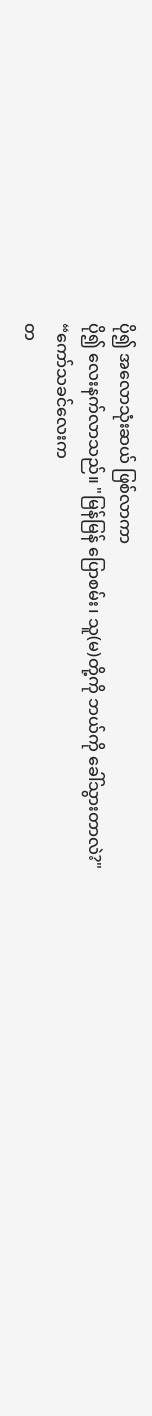ပို၍ အလောသုံးဆယ် ဖြစ်လာကာ
ပို၍ လေးနက်လာသည်။ "မြန်မြန် ပြောစမ်း၊ သူ(မ)တို့ကို ဘယ်ကို ခေါ်သွားတာလဲ?"
“ကော်သခင်လေးက
တ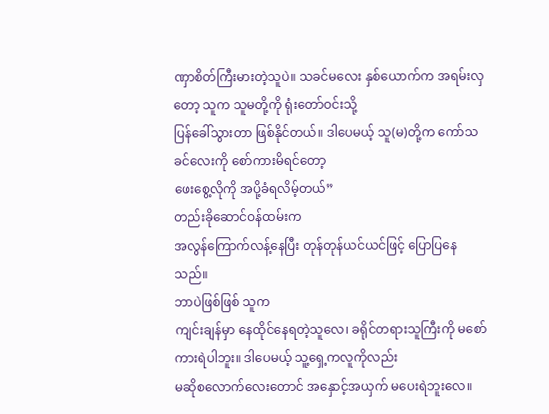ဏှာစိတ်ကြီးမားတဲ့သူပဲ။ သခင်မလေး နှစ်ယောက်က အရမ်းလှတော့ သူက သူမတို့ကို ရုံးတော်ဝင်းသို့
ပြန်ခေါ်သွားတာ ဖြစ်နိုင်တယ်။ ဒါပေမယ့် သူ(မ)တို့က ကော်သခင်လေးကို စော်ကားမိရင်တော့
ဖေးစွေ့လိုကို အပို့ခံရလိမ့်တယ်”
တည်းခိုဆောင်ဝန်ထမ်းက
အလွန်ကြောက်လန့်နေပြီး တုန်တုန်ယင်ယင်ဖြင့် ပြောပြနေသည်။
ဘာပဲဖြစ်ဖြစ် သူက
ကျင်းချန်မှာ နေထိုင်နေရတဲ့သူလေ၊ ခရိုင်တရားသူကြီးကို မစော်ကားရဲပါဘူး။ ဒါပေမယ့် သူ့ရှေ့ကလူကိုလည်း
မဆိုစလောက်လေးတောင် အနှောင့်အယှက် မပေးရဲဘူးလေ။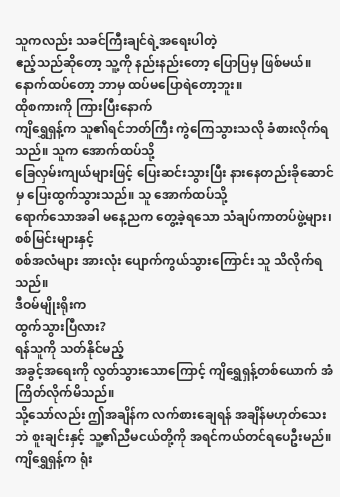သူကလည်း သခင်ကြီးချင်ရဲ့အရေးပါတဲ့
ဧည့်သည်ဆိုတော့ သူ့ကို နည်းနည်းတော့ ပြောပြမှ ဖြစ်မယ်။ နောက်ထပ်တော့ ဘာမှ ထပ်မပြောရဲတော့ဘူး။
ထိုစကားကို ကြားပြီးနောက်
ကျိရွှေရှန့်က သူ၏ရင်ဘတ်ကြီး ကွဲကြေသွားသလို ခံစားလိုက်ရသည်။ သူက အောက်ထပ်သို့
ခြေလှမ်းကျယ်များဖြင့် ပြေးဆင်းသွားပြီး နားနေတည်းခိုဆောင်မှ ပြေးထွက်သွားသည်။ သူ အောက်ထပ်သို့
ရောက်သောအခါ မနေ့ညက တွေ့ခဲ့ရသော သံချပ်ကာတပ်ဖွဲ့များ၊ စစ်မြင်းများနှင့်
စစ်အလံများ အားလုံး ပျောက်ကွယ်သွားကြောင်း သူ သိလိုက်ရသည်။
ဒီဝမ်မျိုးရိုးက
ထွက်သွားပြီလား?
ရန်သူကို သတ်နိုင်မည့်
အခွင့်အရေးကို လွတ်သွားသောကြောင့် ကျိရွှေရှန့်တစ်ယောက် အံကြိတ်လိုက်မိသည်။
သို့သော်လည်း ဤအချိန်က လက်စားချေရန် အချိန်မဟုတ်သေးဘဲ စူးချင်းနှင့် သူ့၏ညီမငယ်တို့ကို အရင်ကယ်တင်ရပေဦးမည်။
ကျိရွှေရှန့်က ရုံး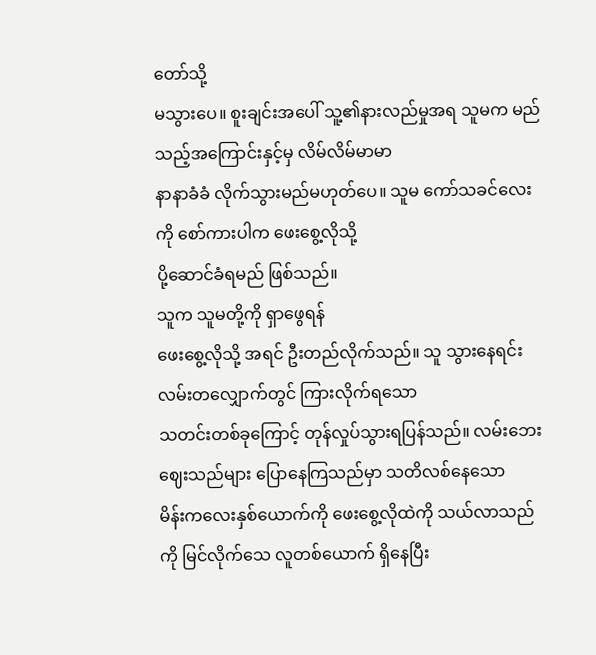တော်သို့
မသွားပေ။ စူးချင်းအပေါ် သူ့၏နားလည်မှုအရ သူမက မည်သည့်အကြောင်းနှင့်မှ လိမ်လိမ်မာမာ
နာနာခံခံ လိုက်သွားမည်မဟုတ်ပေ။ သူမ ကော်သခင်လေးကို စော်ကားပါက ဖေးစွေ့လိုသို့
ပို့ဆောင်ခံရမည် ဖြစ်သည်။
သူက သူမတို့ကို ရှာဖွေရန်
ဖေးစွေ့လိုသို့ အရင် ဦးတည်လိုက်သည်။ သူ သွားနေရင်း လမ်းတလျှောက်တွင် ကြားလိုက်ရသော
သတင်းတစ်ခုကြောင့် တုန်လှုပ်သွားရပြန်သည်။ လမ်းဘေးဈေးသည်များ ပြောနေကြသည်မှာ သတိလစ်နေသော
မိန်းကလေးနှစ်ယောက်ကို ဖေးစွေ့လိုထဲကို သယ်လာသည်ကို မြင်လိုက်သေ လူတစ်ယောက် ရှိနေပြီး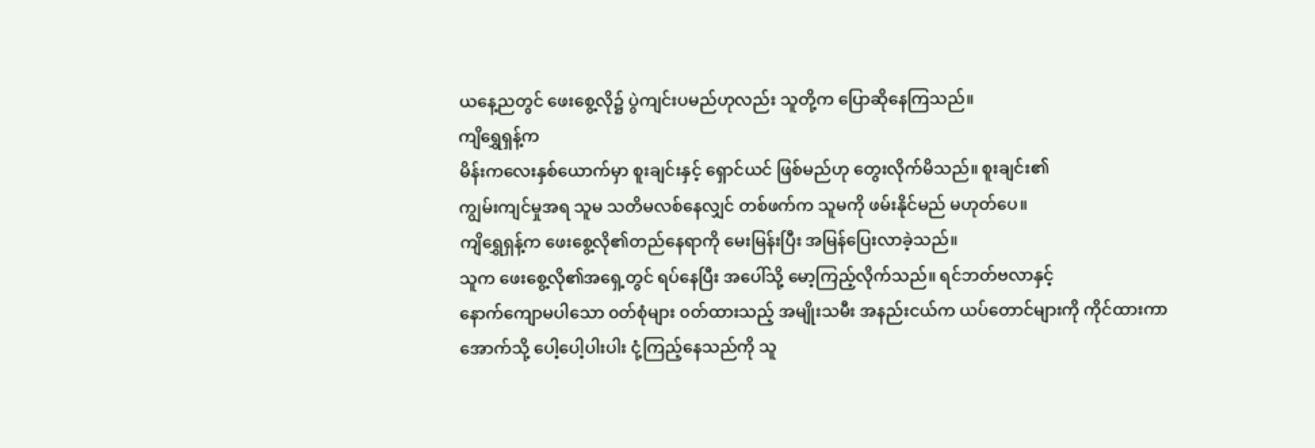ယနေ့ညတွင် ဖေးစွေ့လို၌ ပွဲကျင်းပမည်ဟုလည်း သူတို့က ပြောဆိုနေကြသည်။
ကျိရွှေရှန့်က
မိန်းကလေးနှစ်ယောက်မှာ စူးချင်းနှင့် ရှောင်ယင် ဖြစ်မည်ဟု တွေးလိုက်မိသည်။ စူးချင်း၏
ကျွမ်းကျင်မှုအရ သူမ သတိမလစ်နေလျှင် တစ်ဖက်က သူမကို ဖမ်းနိုင်မည် မဟုတ်ပေ။
ကျိရွှေရှန့်က ဖေးစွေ့လို၏တည်နေရာကို မေးမြန်းပြီး အမြန်ပြေးလာခဲ့သည်။
သူက ဖေးစွေ့လို၏အရှေ့တွင် ရပ်နေပြီး အပေါ်သို့ မော့ကြည့်လိုက်သည်။ ရင်ဘတ်ဗလာနှင့်
နောက်ကျောမပါသော ၀တ်စုံများ ၀တ်ထားသည့် အမျိုးသမီး အနည်းငယ်က ယပ်တောင်များကို ကိုင်ထားကာ
အောက်သို့ ပေါ့ပေါ့ပါးပါး ငုံ့ကြည့်နေသည်ကို သူ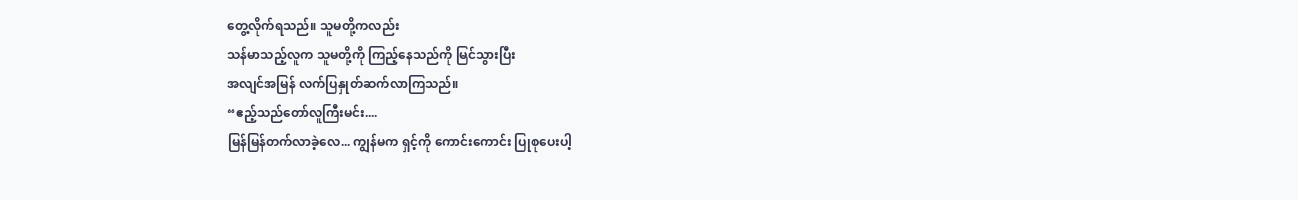တွေ့လိုက်ရသည်။ သူမတို့ကလည်း
သန်မာသည့်လူက သူမတို့ကို ကြည့်နေသည်ကို မြင်သွားပြီး
အလျင်အမြန် လက်ပြနှုတ်ဆက်လာကြသည်။
“ဧည့်သည်တော်လူကြီးမင်း....
မြန်မြန်တက်လာခဲ့လေ... ကျွန်မက ရှင့်ကို ကောင်းကောင်း ပြုစုပေးပါ့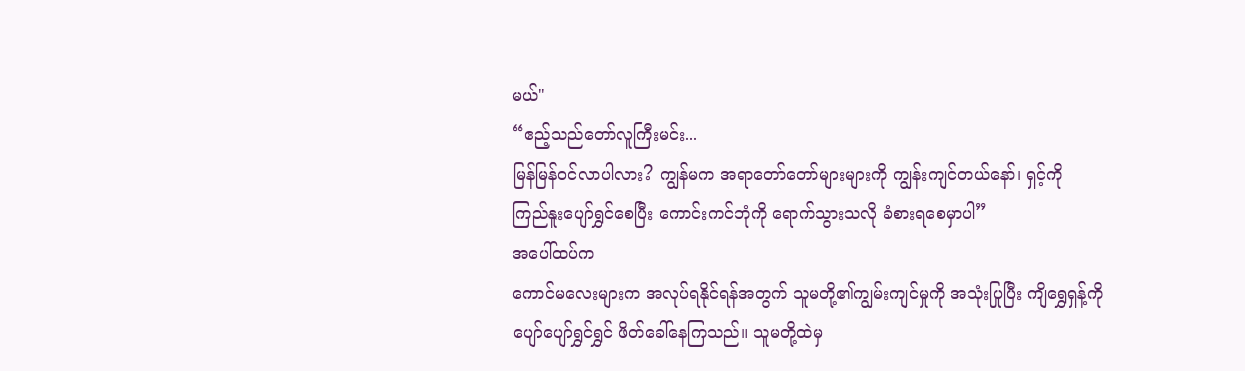မယ်"
“ဧည့်သည်တော်လူကြီးမင်း...
မြန်မြန်ဝင်လာပါလား? ကျွန်မက အရာတော်တော်များများကို ကျွန်းကျင်တယ်နော်၊ ရှင့်ကို
ကြည်နူးပျော်ရွှင်စေပြီး ကောင်းကင်ဘုံကို ရောက်သွားသလို ခံစားရစေမှာပါ”
အပေါ်ထပ်က
ကောင်မလေးများက အလုပ်ရနိုင်ရန်အတွက် သူမတို့၏ကျွမ်းကျင်မှုကို အသုံးပြုပြီး ကျိရွှေရှန့်ကို
ပျော်ပျော်ရွှင်ရွှင် ဖိတ်ခေါ်နေကြသည်။ သူမတို့ထဲမှ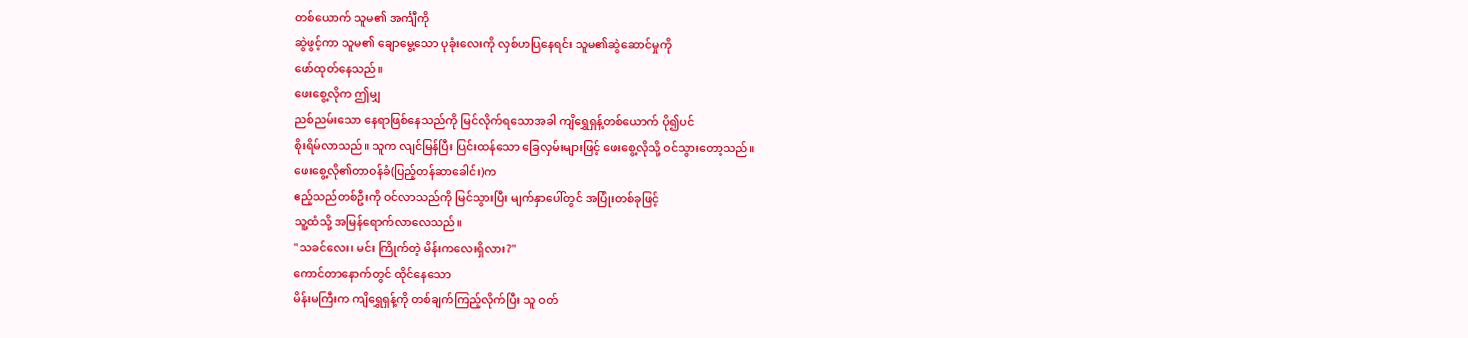တစ်ယောက် သူမ၏ အင်္ကျီကို
ဆွဲဖွင့်ကာ သူမ၏ ချောမွေ့သော ပုခုံးလေးကို လှစ်ဟပြနေရင်း သူမ၏ဆွဲဆောင်မှုကို
ဖော်ထုတ်နေသည်။
ဖေးစွေ့လိုက ဤမျှ
ညစ်ညမ်းသော နေရာဖြစ်နေသည်ကို မြင်လိုက်ရသောအခါ ကျိရွှေရှန့်တစ်ယောက် ပို၍ပင်
စိုးရိမ်လာသည်။ သူက လျင်မြန်ပြီး ပြင်းထန်သော ခြေလှမ်းများဖြင့် ဖေးစွေ့လိုသို့ ဝင်သွားတော့သည်။
ဖေးစွေ့လို၏တာဝန်ခံ(ပြည့်တန်ဆာခေါင်း)က
ဧည့်သည်တစ်ဦးကို ဝင်လာသည်ကို မြင်သွားပြီး မျက်နှာပေါ်တွင် အပြုံးတစ်ခုဖြင့်
သူ့ထံသို့ အမြန်ရောက်လာလေသည်။
"သခင်လေး၊ မင်း ကြိုက်တဲ့ မိန်းကလေးရှိလား?"
ကောင်တာနောက်တွင် ထိုင်နေသော
မိန်းမကြီးက ကျိရွှေရှန့်ကို တစ်ချက်ကြည့်လိုက်ပြီး သူ ဝတ်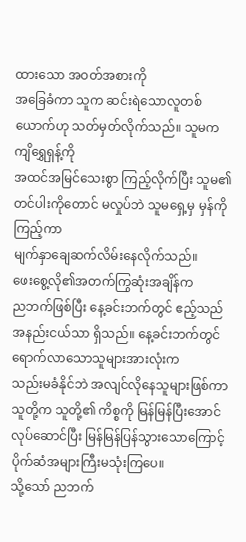ထားသော အဝတ်အစားကို
အခြေခံကာ သူက ဆင်းရဲသောလူတစ်ယောက်ဟု သတ်မှတ်လိုက်သည်။ သူမက ကျိရွှေရှန့်ကို
အထင်အမြင်သေးစွာ ကြည့်လိုက်ပြီး သူမ၏တင်ပါးကိုတောင် မလှုပ်ဘဲ သူမရှေ့မှ မှန်ကိုကြည့်ကာ
မျက်နှာချေဆက်လိမ်းနေလိုက်သည်။
ဖေးစွေ့လို၏အတက်ကြွဆုံးအချိန်က
ညဘက်ဖြစ်ပြီး နေ့ခင်းဘက်တွင် ဧည့်သည်အနည်းငယ်သာ ရှိသည်။ နေ့ခင်းဘက်တွင် ရောက်လာသောသူများအားလုံးက
သည်းမခံနိုင်ဘဲ အလျင်လိုနေသူများဖြစ်ကာ သူတို့က သူတို့၏ ကိစ္စကို မြန်မြန်ပြီးအောင်
လုပ်ဆောင်ပြီး မြန်မြန်ပြန်သွားသောကြောင့် ပိုက်ဆံအများကြီးမသုံးကြပေ။
သို့သော် ညဘက်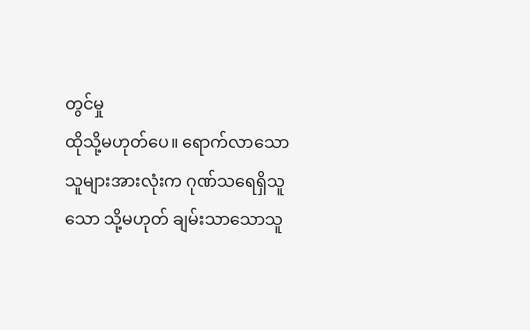တွင်မှု
ထိုသို့မဟုတ်ပေ။ ရောက်လာသောသူများအားလုံးက ဂုဏ်သရေရှိသူသော သို့မဟုတ် ချမ်းသာသောသူ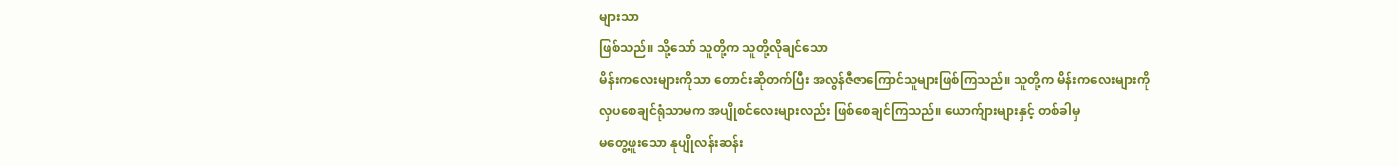များသာ
ဖြစ်သည်။ သို့သော် သူတို့က သူတို့လိုချင်သော
မိန်းကလေးများကိုသာ တောင်းဆိုတက်ပြီး အလွန်ဇီဇာကြောင်သူများဖြစ်ကြသည်။ သူတို့က မိန်းကလေးများကို
လှပစေချင်ရုံသာမက အပျိုစင်လေးများလည်း ဖြစ်စေချင်ကြသည်။ ယောက်ျားများနှင့် တစ်ခါမှ
မတွေ့ဖူးသော နုပျိုလန်းဆန်း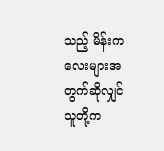သည့် မိန်းကလေးများအတွက်ဆိုလျှင် သူတို့က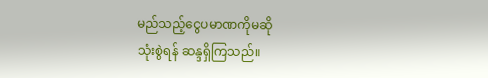မည်သည့်ငွေပမာဏကိုမဆို
သုံးစွဲရန် ဆန္ဒရှိကြသည်။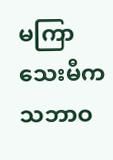မကြာသေးမီက
သဘာဝ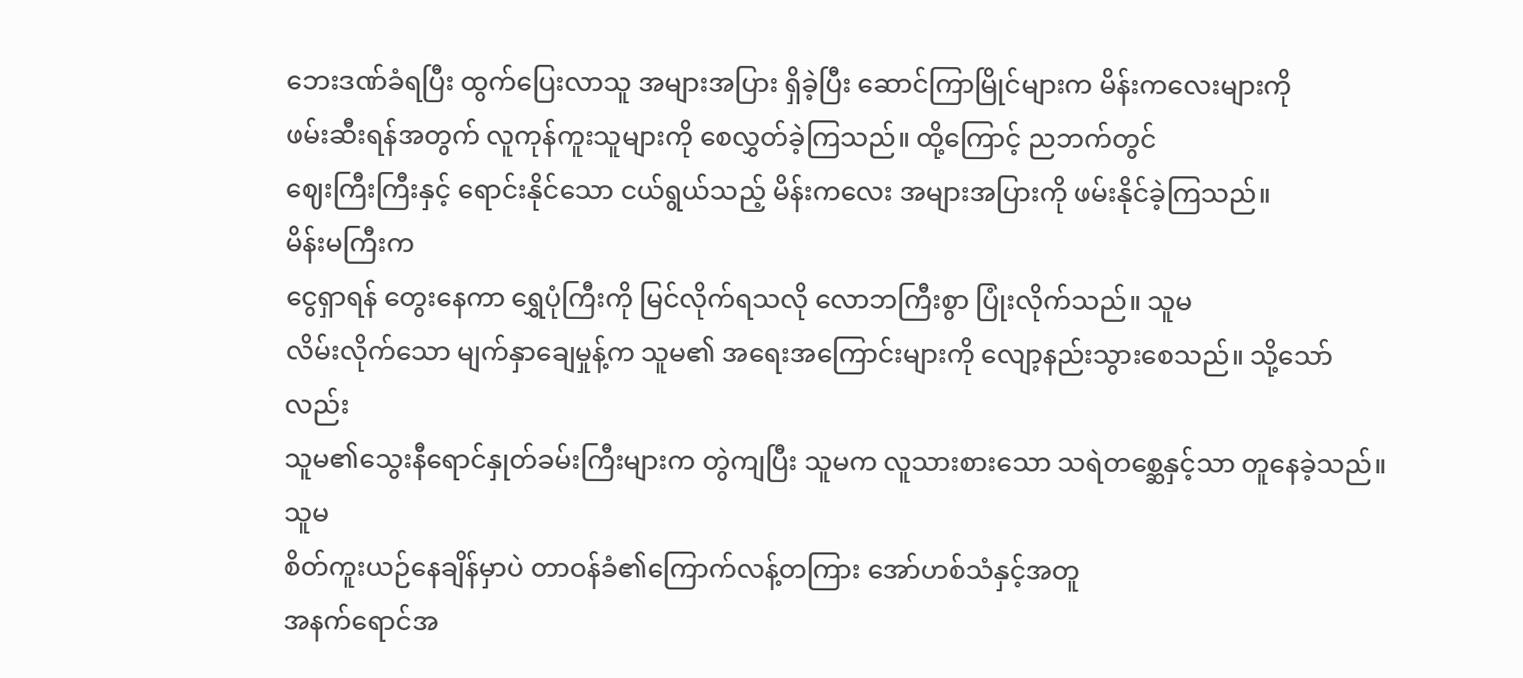ဘေးဒဏ်ခံရပြီး ထွက်ပြေးလာသူ အများအပြား ရှိခဲ့ပြီး ဆောင်ကြာမြိုင်များက မိန်းကလေးများကို
ဖမ်းဆီးရန်အတွက် လူကုန်ကူးသူများကို စေလွှတ်ခဲ့ကြသည်။ ထို့ကြောင့် ညဘက်တွင်
ဈေးကြီးကြီးနှင့် ရောင်းနိုင်သော ငယ်ရွယ်သည့် မိန်းကလေး အများအပြားကို ဖမ်းနိုင်ခဲ့ကြသည်။
မိန်းမကြီးက
ငွေရှာရန် တွေးနေကာ ရွှေပုံကြီးကို မြင်လိုက်ရသလို လောဘကြီးစွာ ပြုံးလိုက်သည်။ သူမ
လိမ်းလိုက်သော မျက်နှာချေမှုန့်က သူမ၏ အရေးအကြောင်းများကို လျော့နည်းသွားစေသည်။ သို့သော်လည်း
သူမ၏သွေးနီရောင်နှုတ်ခမ်းကြီးများက တွဲကျပြီး သူမက လူသားစားသော သရဲတစ္ဆေနှင့်သာ တူနေခဲ့သည်။
သူမ
စိတ်ကူးယဉ်နေချိန်မှာပဲ တာဝန်ခံ၏ကြောက်လန့်တကြား အော်ဟစ်သံနှင့်အတူ
အနက်ရောင်အ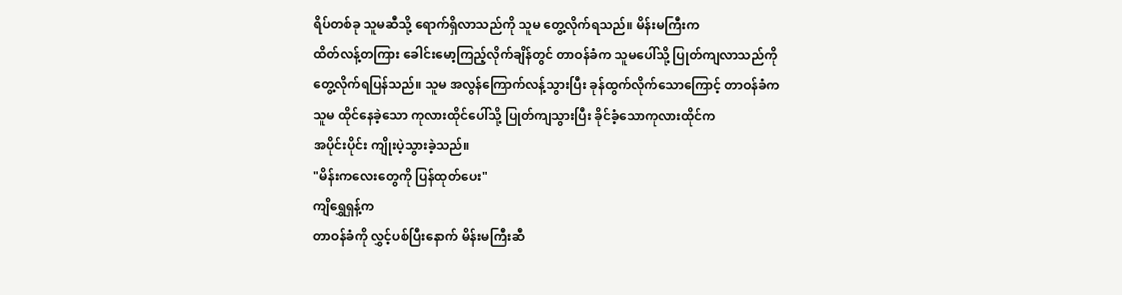ရိပ်တစ်ခု သူမဆီသို့ ရောက်ရှိလာသည်ကို သူမ တွေ့လိုက်ရသည်။ မိန်းမကြီးက
ထိတ်လန့်တကြား ခေါင်းမော့ကြည့်လိုက်ချိန်တွင် တာဝန်ခံက သူမပေါ်သို့ ပြုတ်ကျလာသည်ကို
တွေ့လိုက်ရပြန်သည်။ သူမ အလွန်ကြောက်လန့်သွားပြီး ခုန်ထွက်လိုက်သောကြောင့် တာဝန်ခံက
သူမ ထိုင်နေခဲ့သော ကုလားထိုင်ပေါ်သို့ ပြုတ်ကျသွားပြီး ခိုင်ခံ့သောကုလားထိုင်က
အပိုင်းပိုင်း ကျိုးပဲ့သွားခဲ့သည်။
"မိန်းကလေးတွေကို ပြန်ထုတ်ပေး"
ကျိရွှေရှန့်က
တာဝန်ခံကို လွှင့်ပစ်ပြီးနောက် မိန်းမကြီးဆီ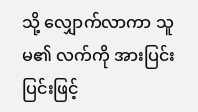သို့ လျှောက်လာကာ သူမ၏ လက်ကို အားပြင်းပြင်းဖြင့်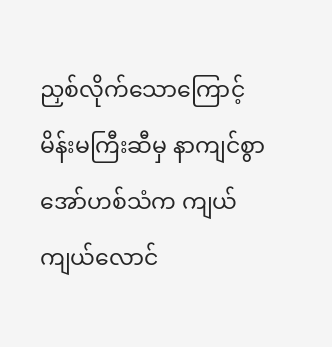ညှစ်လိုက်သောကြောင့် မိန်းမကြီးဆီမှ နာကျင်စွာ အော်ဟစ်သံက ကျယ်ကျယ်လောင်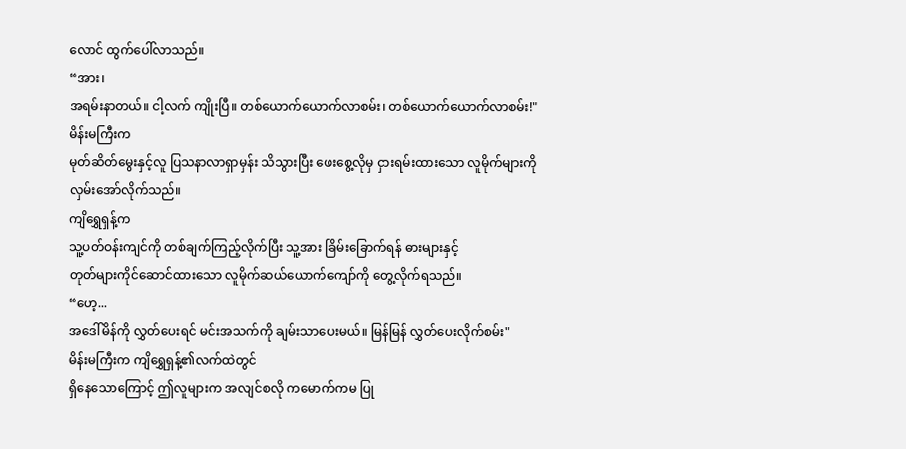လောင် ထွက်ပေါ်လာသည်။
“အား၊
အရမ်းနာတယ်။ ငါ့လက် ကျိုးပြီ။ တစ်ယောက်ယောက်လာစမ်း၊ တစ်ယောက်ယောက်လာစမ်း!"
မိန်းမကြီးက
မုတ်ဆိတ်မွေးနှင့်လူ ပြသနာလာရှာမှန်း သိသွားပြီး ဖေးစွေ့လိုမှ ငှားရမ်းထားသော လူမိုက်များကို
လှမ်းအော်လိုက်သည်။
ကျိရွှေရှန့်က
သူ့ပတ်ဝန်းကျင်ကို တစ်ချက်ကြည့်လိုက်ပြီး သူ့အား ခြိမ်းခြောက်ရန် ဓားများနှင့်
တုတ်များကိုင်ဆောင်ထားသော လူမိုက်ဆယ်ယောက်ကျော်ကို တွေ့လိုက်ရသည်။
“ဟေ့...
အဒေါ်မိန်ကို လွှတ်ပေးရင် မင်းအသက်ကို ချမ်းသာပေးမယ်။ မြန်မြန် လွှတ်ပေးလိုက်စမ်း"
မိန်းမကြီးက ကျိရွှေရှန့်၏လက်ထဲတွင်
ရှိနေသောကြောင့် ဤလူများက အလျင်စလို ကမောက်ကမ ပြု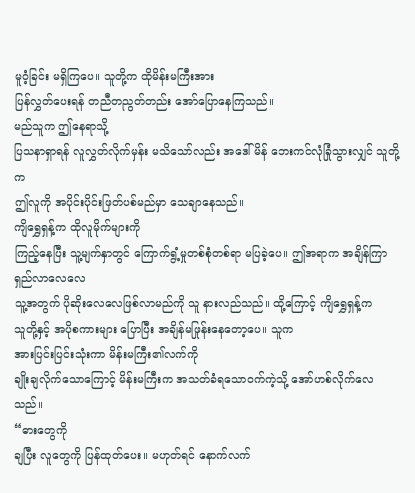မူဝံ့ခြင်း မရှိကြပေ။ သူတို့က ထိုမိန်းမကြီးအား
ပြန်လွှတ်ပေးရန် တညီတညွတ်တည်း အော်ပြောနေကြသည်။
မည်သူက ဤနေရာသို့
ပြသနာရှာရန် လူလွှတ်လိုက်မှန်း မသိသော်လည်း အဒေါ်မိန် ဘေးကင်လုံခြုံသွားလျှင် သူတို့က
ဤလူကို အပိုင်းပိုင်းဖြတ်ပစ်မည်မှာ သေချာနေသည်။
ကျိရွှေရှန့်က ထိုလူမိုက်များကို
ကြည့်နေပြီး သူ့မျက်နှာတွင် ကြောက်ရွံ့မှုတစ်စုံတစ်ရာ မပြခဲ့ပေ။ ဤအရာက အချိန်ကြာရှည်လာလေလေ
သူ့အတွက် ပိုဆိုးလေလေဖြစ်လာမည်ကို သူ နားလည်သည်။ ထို့ကြောင့် ကျိရွှေရှန့်က
သူတို့နှင့် အပိုစကားများ ပြောပြီး အချိန်မဖြုန်းနေတော့ပေ။ သူက
အားပြင်းပြင်းသုံးကာ မိန်းမကြီး၏လက်ကို
ချိုးချလိုက်သောကြောင့် မိန်းမကြီးက အသတ်ခံရသောဝက်ကဲ့သို့ အော်ဟစ်လိုက်လေသည်။
“ဓားတွေကို
ချပြီး လူတွေကို ပြန်ထုတ်ပေး။ မဟုတ်ရင် နောက်လက်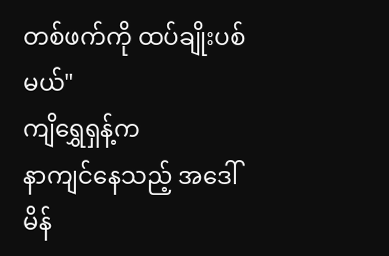တစ်ဖက်ကို ထပ်ချိုးပစ်မယ်"
ကျိရွှေရှန့်က
နာကျင်နေသည့် အဒေါ်မိန်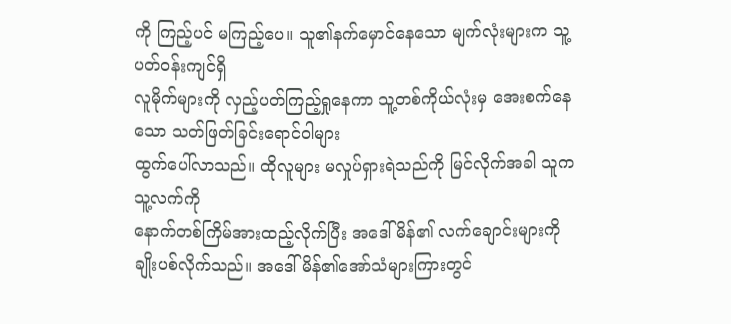ကို ကြည့်ပင် မကြည့်ပေ။ သူ၏နက်မှောင်နေသော မျက်လုံးများက သူ့ပတ်ဝန်းကျင်ရှိ
လူမိုက်များကို လှည့်ပတ်ကြည့်ရှုနေကာ သူ့တစ်ကိုယ်လုံးမှ အေးစက်နေသော သတ်ဖြတ်ခြင်းရောင်ဝါများ
ထွက်ပေါ်လာသည်။ ထိုလူများ မလှုပ်ရှားရဲသည်ကို မြင်လိုက်အခါ သူက သူ့လက်ကို
နောက်တစ်ကြိမ်အားထည့်လိုက်ပြီး အဒေါ်မိန်၏ လက်ချောင်းများကို ချိုးပစ်လိုက်သည်။ အဒေါ်မိန်၏အော်သံများကြားတွင်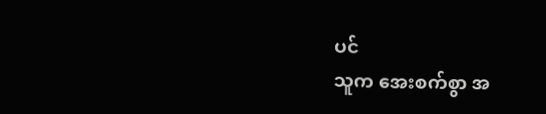ပင်
သူက အေးစက်စွာ အ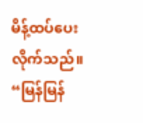မိန့်ထပ်ပေးလိုက်သည်။
“မြန်မြန်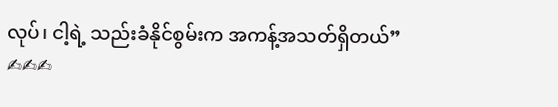လုပ်၊ ငါ့ရဲ့ သည်းခံနိုင်စွမ်းက အကန့်အသတ်ရှိတယ်”
✍✍✍